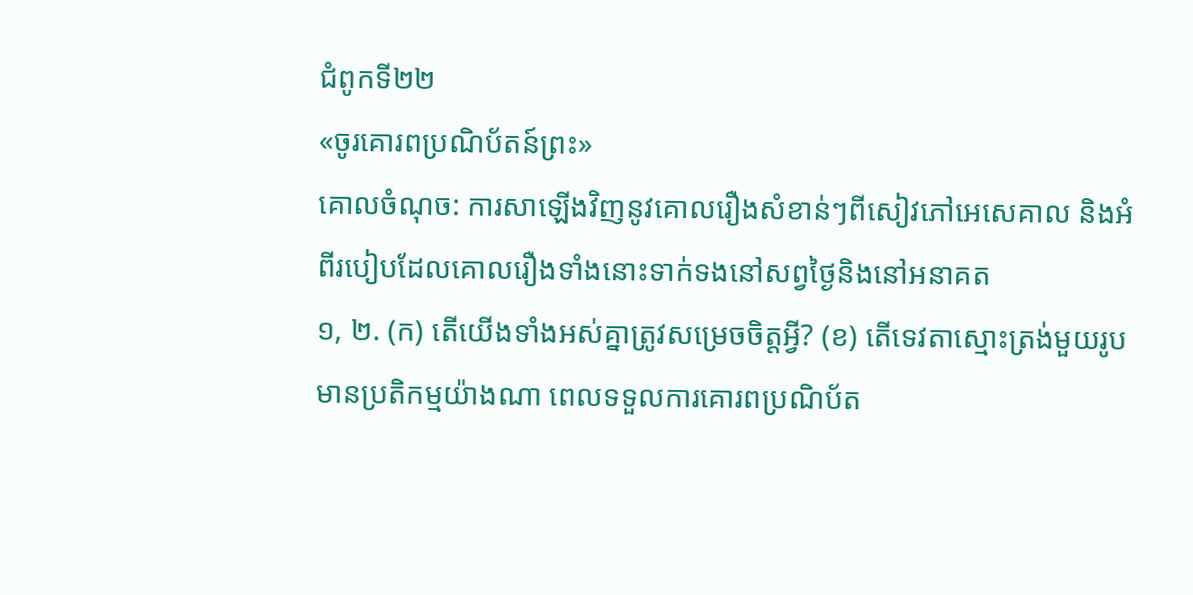ជំពូកទី២២
«ចូរគោរពប្រណិប័តន៍ព្រះ»
គោលចំណុច: ការសាឡើងវិញនូវគោលរឿងសំខាន់ៗពីសៀវភៅអេសេគាល និងអំពីរបៀបដែលគោលរឿងទាំងនោះទាក់ទងនៅសព្វថ្ងៃនិងនៅអនាគត
១, ២. (ក) តើយើងទាំងអស់គ្នាត្រូវសម្រេចចិត្តអ្វី? (ខ) តើទេវតាស្មោះត្រង់មួយរូបមានប្រតិកម្មយ៉ាងណា ពេលទទួលការគោរពប្រណិប័ត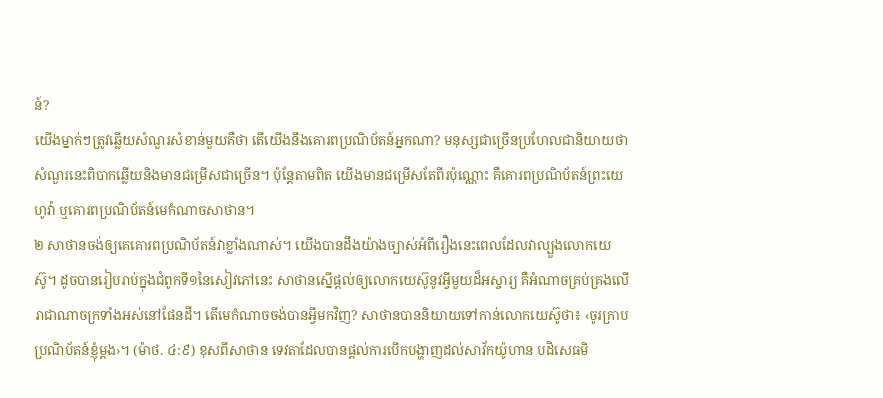ន៍?
យើងម្នាក់ៗត្រូវឆ្លើយសំណួរសំខាន់មួយគឺថា តើយើងនឹងគោរពប្រណិប័តន៍អ្នកណា? មនុស្សជាច្រើនប្រហែលជានិយាយថាសំណួរនេះពិបាកឆ្លើយនិងមានជម្រើសជាច្រើន។ ប៉ុន្តែតាមពិត យើងមានជម្រើសតែពីរប៉ុណ្ណោះ គឺគោរពប្រណិប័តន៍ព្រះយេហូវ៉ា ឬគោរពប្រណិប័តន៍មេកំណាចសាថាន។
២ សាថានចង់ឲ្យគេគោរពប្រណិប័តន៍វាខ្លាំងណាស់។ យើងបានដឹងយ៉ាងច្បាស់អំពីរឿងនេះពេលដែលវាល្បួងលោកយេស៊ូ។ ដូចបានរៀបរាប់ក្នុងជំពូកទី១នៃសៀវភៅនេះ សាថានស្នើផ្ដល់ឲ្យលោកយេស៊ូនូវអ្វីមួយដ៏អស្ចារ្យ គឺអំណាចគ្រប់គ្រងលើរាជាណាចក្រទាំងអស់នៅផែនដី។ តើមេកំណាចចង់បានអ្វីមកវិញ? សាថានបាននិយាយទៅកាន់លោកយេស៊ូថា៖ ‹ចូរក្រាបប្រណិប័តន៍ខ្ញុំម្ដង›។ (ម៉ាថ. ៤:៩) ខុសពីសាថាន ទេវតាដែលបានផ្ដល់ការបើកបង្ហាញដល់សាវ័កយ៉ូហាន បដិសេធមិ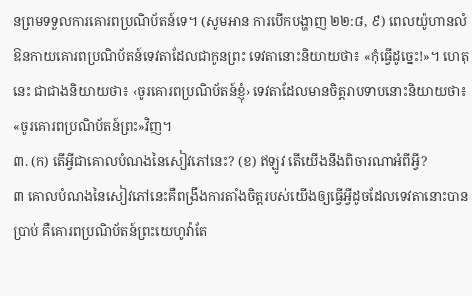នព្រមទទួលការគោរពប្រណិប័តន៍ទេ។ (សូមអាន ការបើកបង្ហាញ ២២:៨, ៩) ពេលយ៉ូហានលំឱនកាយគោរពប្រណិប័តន៍ទេវតាដែលជាកូនព្រះ ទេវតានោះនិយាយថា៖ «កុំធ្វើដូច្នេះ!»។ ហេតុនេះ ជាជាងនិយាយថា៖ ‹ចូរគោរពប្រណិប័តន៍ខ្ញុំ› ទេវតាដែលមានចិត្តរាបទាបនោះនិយាយថា៖ «ចូរគោរពប្រណិប័តន៍ព្រះ»វិញ។
៣. (ក) តើអ្វីជាគោលបំណងនៃសៀវភៅនេះ? (ខ) ឥឡូវ តើយើងនឹងពិចារណាអំពីអ្វី?
៣ គោលបំណងនៃសៀវភៅនេះគឺពង្រឹងការតាំងចិត្តរបស់យើងឲ្យធ្វើអ្វីដូចដែលទេវតានោះបានប្រាប់ គឺគោរពប្រណិប័តន៍ព្រះយេហូវ៉ាតែ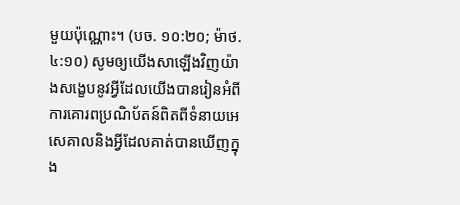មួយប៉ុណ្ណោះ។ (បច. ១០:២០; ម៉ាថ. ៤:១០) សូមឲ្យយើងសាឡើងវិញយ៉ាងសង្ខេបនូវអ្វីដែលយើងបានរៀនអំពីការគោរពប្រណិប័តន៍ពិតពីទំនាយអេសេគាលនិងអ្វីដែលគាត់បានឃើញក្នុង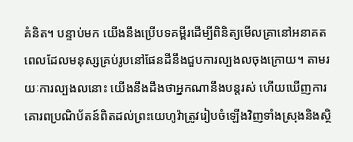គំនិត។ បន្ទាប់មក យើងនឹងប្រើបទគម្ពីរដើម្បីពិនិត្យមើលគ្រានៅអនាគត ពេលដែលមនុស្សគ្រប់រូបនៅផែនដីនឹងជួបការល្បងលចុងក្រោយ។ តាមរយៈការល្បងលនោះ យើងនឹងដឹងថាអ្នកណានឹងបន្តរស់ ហើយឃើញការគោរពប្រណិប័តន៍ពិតដល់ព្រះយេហូវ៉ាត្រូវរៀបចំឡើងវិញទាំងស្រុងនិងស្ថិ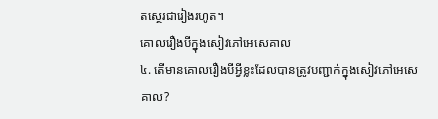តស្ថេរជារៀងរហូត។
គោលរឿងបីក្នុងសៀវភៅអេសេគាល
៤. តើមានគោលរឿងបីអ្វីខ្លះដែលបានត្រូវបញ្ជាក់ក្នុងសៀវភៅអេសេគាល?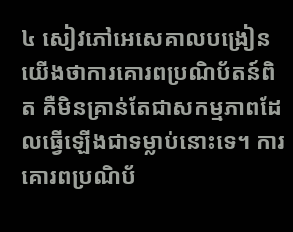៤ សៀវភៅអេសេគាលបង្រៀនយើងថាការគោរពប្រណិប័តន៍ពិត គឺមិនគ្រាន់តែជាសកម្មភាពដែលធ្វើឡើងជាទម្លាប់នោះទេ។ ការគោរពប្រណិប័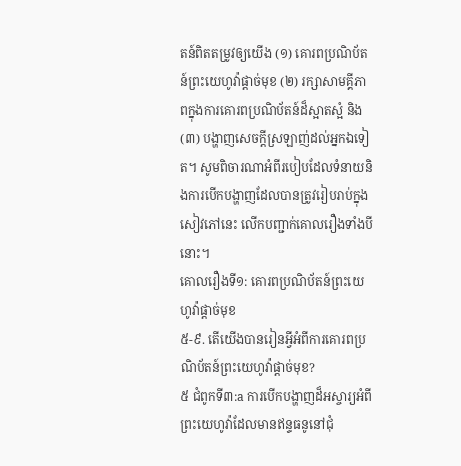តន៍ពិតតម្រូវឲ្យយើង (១) គោរពប្រណិប័តន៍ព្រះយេហូវ៉ាផ្ដាច់មុខ (២) រក្សាសាមគ្គីភាពក្នុងការគោរពប្រណិប័តន៍ដ៏ស្អាតស្អំ និង(៣) បង្ហាញសេចក្ដីស្រឡាញ់ដល់អ្នកឯទៀត។ សូមពិចារណាអំពីរបៀបដែលទំនាយនិងការបើកបង្ហាញដែលបានត្រូវរៀបរាប់ក្នុងសៀវភៅនេះ លើកបញ្ជាក់គោលរឿងទាំងបីនោះ។
គោលរឿងទី១: គោរពប្រណិប័តន៍ព្រះយេហូវ៉ាផ្ដាច់មុខ
៥-៩. តើយើងបានរៀនអ្វីអំពីការគោរពប្រណិប័តន៍ព្រះយេហូវ៉ាផ្ដាច់មុខ?
៥ ជំពូកទី៣:a ការបើកបង្ហាញដ៏អស្ចារ្យអំពីព្រះយេហូវ៉ាដែលមានឥន្ទធនូនៅជុំ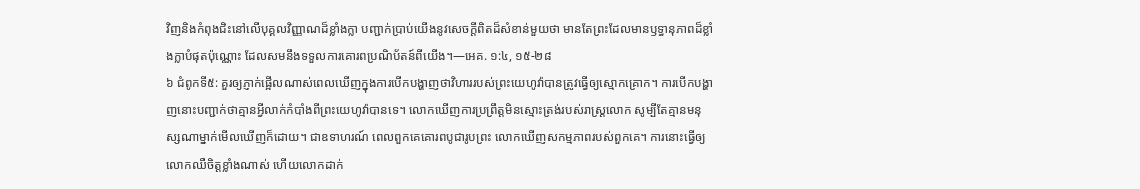វិញនិងកំពុងជិះនៅលើបុគ្គលវិញ្ញាណដ៏ខ្លាំងក្លា បញ្ជាក់ប្រាប់យើងនូវសេចក្ដីពិតដ៏សំខាន់មួយថា មានតែព្រះដែលមានឫទ្ធានុភាពដ៏ខ្លាំងក្លាបំផុតប៉ុណ្ណោះ ដែលសមនឹងទទួលការគោរពប្រណិប័តន៍ពីយើង។—អេគ. ១:៤, ១៥-២៨
៦ ជំពូកទី៥: គួរឲ្យភ្ញាក់ផ្អើលណាស់ពេលឃើញក្នុងការបើកបង្ហាញថាវិហាររបស់ព្រះយេហូវ៉ាបានត្រូវធ្វើឲ្យស្មោកគ្រោក។ ការបើកបង្ហាញនោះបញ្ជាក់ថាគ្មានអ្វីលាក់កំបាំងពីព្រះយេហូវ៉ាបានទេ។ លោកឃើញការប្រព្រឹត្តមិនស្មោះត្រង់របស់រាស្ត្រលោក សូម្បីតែគ្មានមនុស្សណាម្នាក់មើលឃើញក៏ដោយ។ ជាឧទាហរណ៍ ពេលពួកគេគោរពបូជារូបព្រះ លោកឃើញសកម្មភាពរបស់ពួកគេ។ ការនោះធ្វើឲ្យលោកឈឺចិត្តខ្លាំងណាស់ ហើយលោកដាក់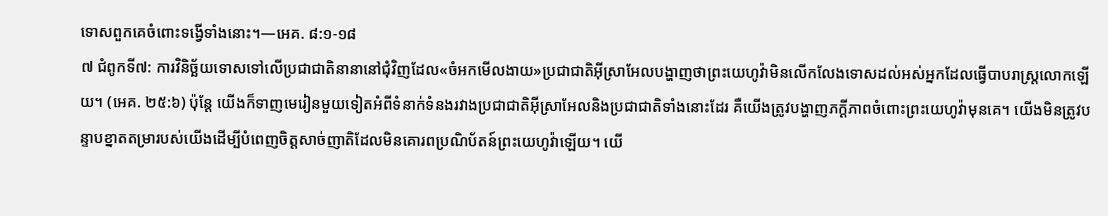ទោសពួកគេចំពោះទង្វើទាំងនោះ។—អេគ. ៨:១-១៨
៧ ជំពូកទី៧: ការវិនិច្ឆ័យទោសទៅលើប្រជាជាតិនានានៅជុំវិញដែល«ចំអកមើលងាយ»ប្រជាជាតិអ៊ីស្រាអែលបង្ហាញថាព្រះយេហូវ៉ាមិនលើកលែងទោសដល់អស់អ្នកដែលធ្វើបាបរាស្ត្រលោកឡើយ។ (អេគ. ២៥:៦) ប៉ុន្តែ យើងក៏ទាញមេរៀនមួយទៀតអំពីទំនាក់ទំនងរវាងប្រជាជាតិអ៊ីស្រាអែលនិងប្រជាជាតិទាំងនោះដែរ គឺយើងត្រូវបង្ហាញភក្ដីភាពចំពោះព្រះយេហូវ៉ាមុនគេ។ យើងមិនត្រូវបន្ទាបខ្នាតតម្រារបស់យើងដើម្បីបំពេញចិត្តសាច់ញាតិដែលមិនគោរពប្រណិប័តន៍ព្រះយេហូវ៉ាឡើយ។ យើ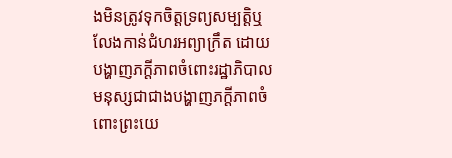ងមិនត្រូវទុកចិត្តទ្រព្យសម្បត្តិឬលែងកាន់ជំហរអព្យាក្រឹត ដោយបង្ហាញភក្ដីភាពចំពោះរដ្ឋាភិបាលមនុស្សជាជាងបង្ហាញភក្ដីភាពចំពោះព្រះយេ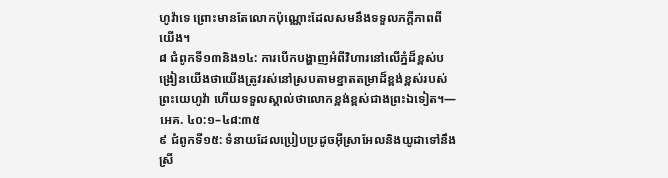ហូវ៉ាទេ ព្រោះមានតែលោកប៉ុណ្ណោះដែលសមនឹងទទួលភក្ដីភាពពីយើង។
៨ ជំពូកទី១៣និង១៤: ការបើកបង្ហាញអំពីវិហារនៅលើភ្នំដ៏ខ្ពស់បង្រៀនយើងថាយើងត្រូវរស់នៅស្របតាមខ្នាតតម្រាដ៏ខ្ពង់ខ្ពស់របស់ព្រះយេហូវ៉ា ហើយទទួលស្គាល់ថាលោកខ្ពង់ខ្ពស់ជាងព្រះឯទៀត។—អេគ. ៤០:១–៤៨:៣៥
៩ ជំពូកទី១៥: ទំនាយដែលប្រៀបប្រដូចអ៊ីស្រាអែលនិងយូដាទៅនឹងស្រី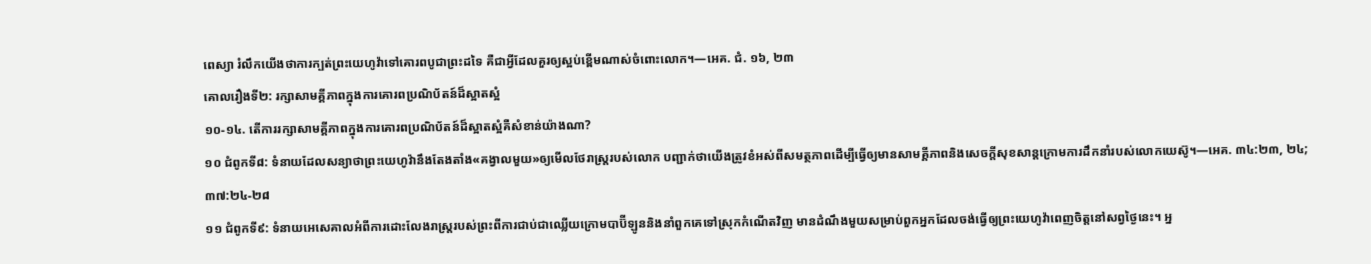ពេស្យា រំលឹកយើងថាការក្បត់ព្រះយេហូវ៉ាទៅគោរពបូជាព្រះដទៃ គឺជាអ្វីដែលគួរឲ្យស្អប់ខ្ពើមណាស់ចំពោះលោក។—អេគ. ជំ. ១៦, ២៣
គោលរឿងទី២: រក្សាសាមគ្គីភាពក្នុងការគោរពប្រណិប័តន៍ដ៏ស្អាតស្អំ
១០-១៤. តើការរក្សាសាមគ្គីភាពក្នុងការគោរពប្រណិប័តន៍ដ៏ស្អាតស្អំគឺសំខាន់យ៉ាងណា?
១០ ជំពូកទី៨: ទំនាយដែលសន្យាថាព្រះយេហូវ៉ានឹងតែងតាំង«គង្វាលមួយ»ឲ្យមើលថែរាស្ត្ររបស់លោក បញ្ជាក់ថាយើងត្រូវខំអស់ពីសមត្ថភាពដើម្បីធ្វើឲ្យមានសាមគ្គីភាពនិងសេចក្ដីសុខសាន្តក្រោមការដឹកនាំរបស់លោកយេស៊ូ។—អេគ. ៣៤:២៣, ២៤; ៣៧:២៤-២៨
១១ ជំពូកទី៩: ទំនាយអេសេគាលអំពីការដោះលែងរាស្ត្ររបស់ព្រះពីការជាប់ជាឈ្លើយក្រោមបាប៊ីឡូននិងនាំពួកគេទៅស្រុកកំណើតវិញ មានដំណឹងមួយសម្រាប់ពួកអ្នកដែលចង់ធ្វើឲ្យព្រះយេហូវ៉ាពេញចិត្តនៅសព្វថ្ងៃនេះ។ អ្ន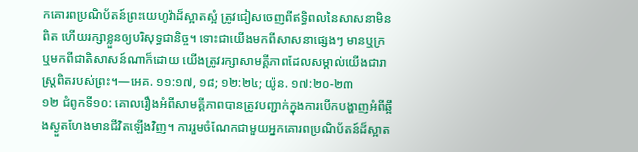កគោរពប្រណិប័តន៍ព្រះយេហូវ៉ាដ៏ស្អាតស្អំ ត្រូវជៀសចេញពីឥទ្ធិពលនៃសាសនាមិនពិត ហើយរក្សាខ្លួនឲ្យបរិសុទ្ធជានិច្ច។ ទោះជាយើងមកពីសាសនាផ្សេងៗ មានឬក្រ ឬមកពីជាតិសាសន៍ណាក៏ដោយ យើងត្រូវរក្សាសាមគ្គីភាពដែលសម្គាល់យើងជារាស្ត្រពិតរបស់ព្រះ។—អេគ. ១១:១៧, ១៨; ១២:២៤; យ៉ូន. ១៧:២០-២៣
១២ ជំពូកទី១០: គោលរឿងអំពីសាមគ្គីភាពបានត្រូវបញ្ជាក់ក្នុងការបើកបង្ហាញអំពីឆ្អឹងស្ងួតហែងមានជីវិតឡើងវិញ។ ការរួមចំណែកជាមួយអ្នកគោរពប្រណិប័តន៍ដ៏ស្អាត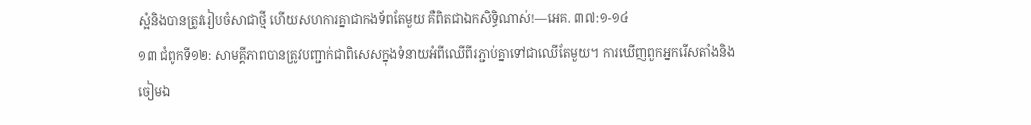ស្អំនិងបានត្រូវរៀបចំសាជាថ្មី ហើយសហការគ្នាជាកងទ័ពតែមួយ គឺពិតជាឯកសិទ្ធិណាស់!—អេគ. ៣៧:១-១៤
១៣ ជំពូកទី១២: សាមគ្គីភាពបានត្រូវបញ្ជាក់ជាពិសេសក្នុងទំនាយអំពីឈើពីរភ្ជាប់គ្នាទៅជាឈើតែមួយ។ ការឃើញពួកអ្នករើសតាំងនិងចៀមឯ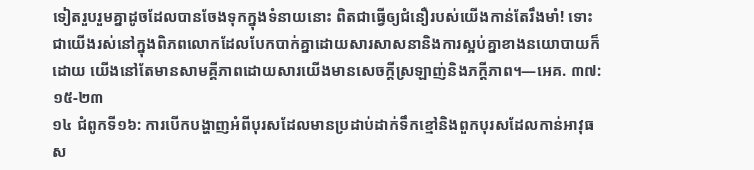ទៀតរួបរួមគ្នាដូចដែលបានចែងទុកក្នុងទំនាយនោះ ពិតជាធ្វើឲ្យជំនឿរបស់យើងកាន់តែរឹងមាំ! ទោះជាយើងរស់នៅក្នុងពិភពលោកដែលបែកបាក់គ្នាដោយសារសាសនានិងការស្អប់គ្នាខាងនយោបាយក៏ដោយ យើងនៅតែមានសាមគ្គីភាពដោយសារយើងមានសេចក្ដីស្រឡាញ់និងភក្ដីភាព។—អេគ. ៣៧:១៥-២៣
១៤ ជំពូកទី១៦: ការបើកបង្ហាញអំពីបុរសដែលមានប្រដាប់ដាក់ទឹកខ្មៅនិងពួកបុរសដែលកាន់អាវុធស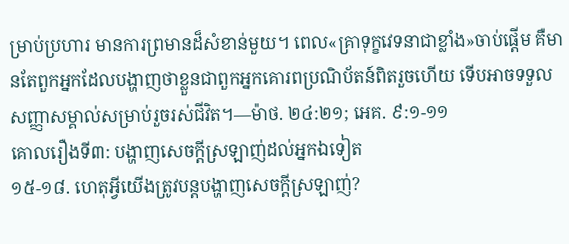ម្រាប់ប្រហារ មានការព្រមានដ៏សំខាន់មួយ។ ពេល«គ្រាទុក្ខវេទនាជាខ្លាំង»ចាប់ផ្ដើម គឺមានតែពួកអ្នកដែលបង្ហាញថាខ្លួនជាពួកអ្នកគោរពប្រណិប័តន៍ពិតរួចហើយ ទើបអាចទទួលសញ្ញាសម្គាល់សម្រាប់រួចរស់ជីវិត។—ម៉ាថ. ២៤:២១; អេគ. ៩:១-១១
គោលរឿងទី៣: បង្ហាញសេចក្ដីស្រឡាញ់ដល់អ្នកឯទៀត
១៥-១៨. ហេតុអ្វីយើងត្រូវបន្ដបង្ហាញសេចក្ដីស្រឡាញ់?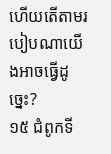ហើយតើតាមរបៀបណាយើងអាចធ្វើដូច្នេះ?
១៥ ជំពូកទី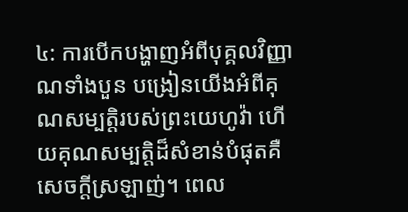៤: ការបើកបង្ហាញអំពីបុគ្គលវិញ្ញាណទាំងបួន បង្រៀនយើងអំពីគុណសម្បត្តិរបស់ព្រះយេហូវ៉ា ហើយគុណសម្បត្តិដ៏សំខាន់បំផុតគឺសេចក្ដីស្រឡាញ់។ ពេល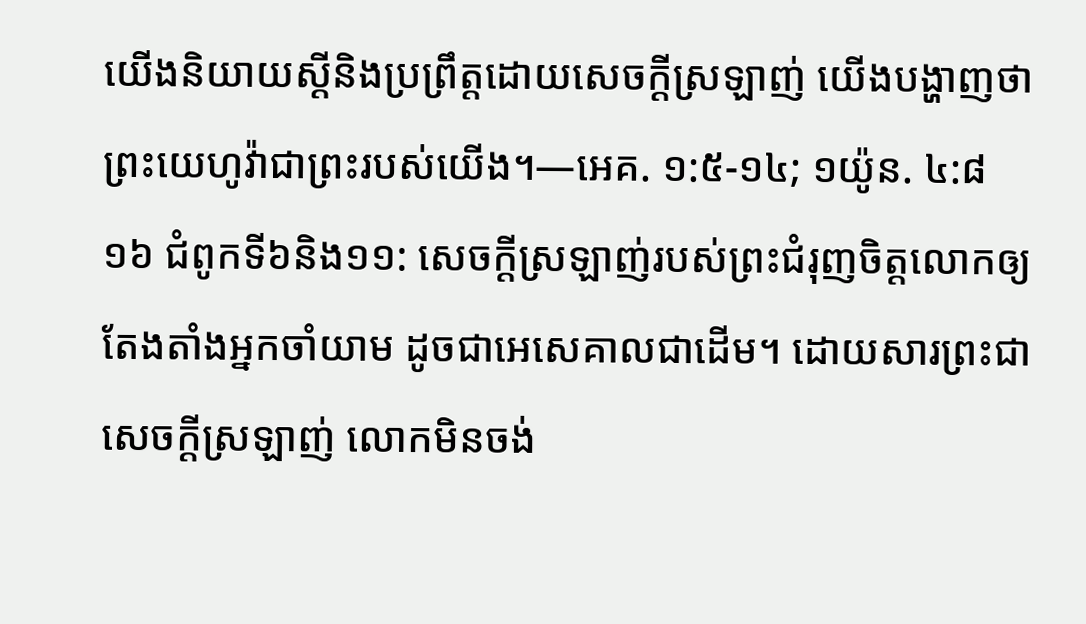យើងនិយាយស្ដីនិងប្រព្រឹត្តដោយសេចក្ដីស្រឡាញ់ យើងបង្ហាញថាព្រះយេហូវ៉ាជាព្រះរបស់យើង។—អេគ. ១:៥-១៤; ១យ៉ូន. ៤:៨
១៦ ជំពូកទី៦និង១១: សេចក្ដីស្រឡាញ់របស់ព្រះជំរុញចិត្តលោកឲ្យតែងតាំងអ្នកចាំយាម ដូចជាអេសេគាលជាដើម។ ដោយសារព្រះជាសេចក្ដីស្រឡាញ់ លោកមិនចង់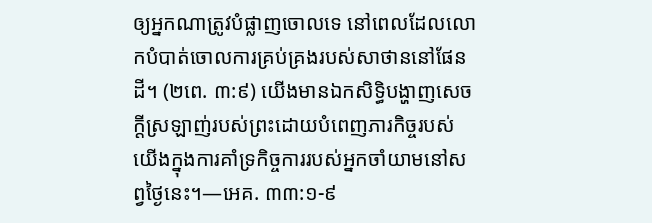ឲ្យអ្នកណាត្រូវបំផ្លាញចោលទេ នៅពេលដែលលោកបំបាត់ចោលការគ្រប់គ្រងរបស់សាថាននៅផែនដី។ (២ពេ. ៣:៩) យើងមានឯកសិទ្ធិបង្ហាញសេចក្ដីស្រឡាញ់របស់ព្រះដោយបំពេញភារកិច្ចរបស់យើងក្នុងការគាំទ្រកិច្ចការរបស់អ្នកចាំយាមនៅសព្វថ្ងៃនេះ។—អេគ. ៣៣:១-៩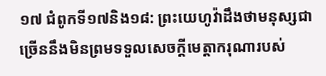១៧ ជំពូកទី១៧និង១៨: ព្រះយេហូវ៉ាដឹងថាមនុស្សជាច្រើននឹងមិនព្រមទទួលសេចក្ដីមេត្តាករុណារបស់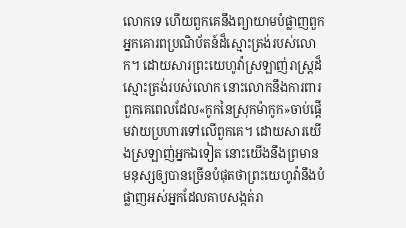លោកទេ ហើយពួកគេនឹងព្យាយាមបំផ្លាញពួកអ្នកគោរពប្រណិប័តន៍ដ៏ស្មោះត្រង់របស់លោក។ ដោយសារព្រះយេហូវ៉ាស្រឡាញ់រាស្ត្រដ៏ស្មោះត្រង់របស់លោក នោះលោកនឹងការពារពួកគេពេលដែល«កូកនៃស្រុកម៉ាកូក»ចាប់ផ្ដើមវាយប្រហារទៅលើពួកគេ។ ដោយសារយើងស្រឡាញ់អ្នកឯទៀត នោះយើងនឹងព្រមានមនុស្សឲ្យបានច្រើនបំផុតថាព្រះយេហូវ៉ានឹងបំផ្លាញអស់អ្នកដែលគាបសង្កត់រា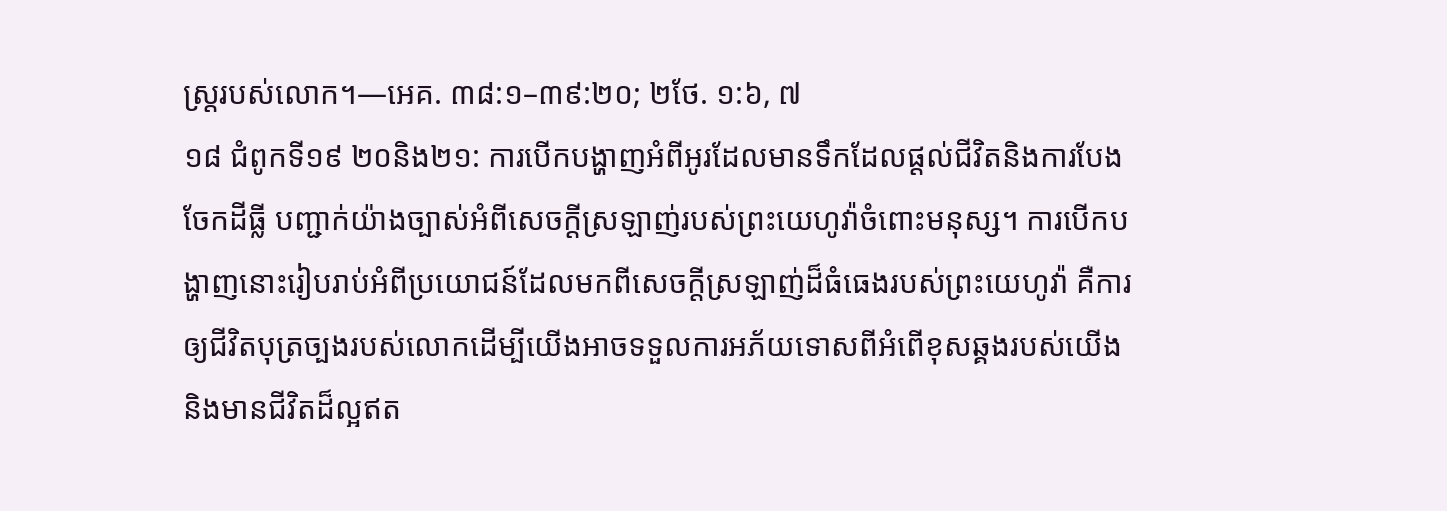ស្ត្ររបស់លោក។—អេគ. ៣៨:១–៣៩:២០; ២ថែ. ១:៦, ៧
១៨ ជំពូកទី១៩ ២០និង២១: ការបើកបង្ហាញអំពីអូរដែលមានទឹកដែលផ្ដល់ជីវិតនិងការបែងចែកដីធ្លី បញ្ជាក់យ៉ាងច្បាស់អំពីសេចក្ដីស្រឡាញ់របស់ព្រះយេហូវ៉ាចំពោះមនុស្ស។ ការបើកបង្ហាញនោះរៀបរាប់អំពីប្រយោជន៍ដែលមកពីសេចក្ដីស្រឡាញ់ដ៏ធំធេងរបស់ព្រះយេហូវ៉ា គឺការឲ្យជីវិតបុត្រច្បងរបស់លោកដើម្បីយើងអាចទទួលការអភ័យទោសពីអំពើខុសឆ្គងរបស់យើង និងមានជីវិតដ៏ល្អឥត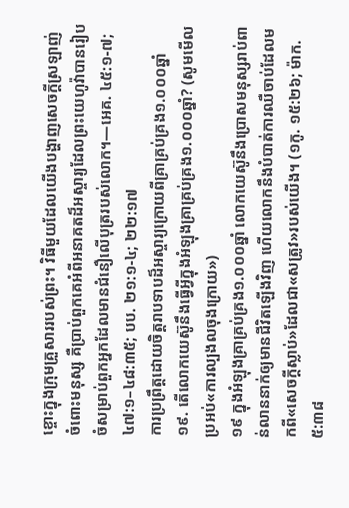ខ្ចោះក្នុងក្រុមគ្រួសាររបស់ព្រះ។ វិធីមួយដែលយើងបង្ហាញសេចក្ដីស្រឡាញ់ចំពោះមនុស្ស គឺប្រាប់ពួកគេអំពីអនាគតដ៏អស្ចារ្យដែលព្រះយេហូវ៉ាបានរៀបចំសម្រាប់ពួកអ្នកដែលមានជំនឿលើបុត្ររបស់លោក។—អេគ. ៤៥:១-៧; ៤៧:១–៤៨:៣៥; បប. ២១:១-៤; ២២:១៧
ការប្រព្រឹត្តដោយចិត្តរាបទាបដ៏អស្ចារ្យក្រោយពីគ្រាគ្រប់គ្រង១.០០០ឆ្នាំ
១៩. តើលោកយេស៊ូនឹងធ្វើអ្វីក្នុងអំឡុងគ្រាគ្រប់គ្រង១.០០០ឆ្នាំ? (សូមមើលប្រអប់«ការល្បងលចុងក្រោយ»)
១៩ ក្នុងអំឡុងគ្រាគ្រប់គ្រង១.០០០ឆ្នាំ លោកយេស៊ូនឹងប្រោសមនុស្សរាប់ពាន់លាននាក់ឲ្យមានជីវិតឡើងវិញ ហើយលោកនឹងបំបាត់ការឈឺចាប់ដែលមកពី«សេចក្ដីស្លាប់»ដែលជា«សត្រូវ»របស់យើង។ (១កូ. ១៥:២៦; ម៉ាក. ៥:៣៨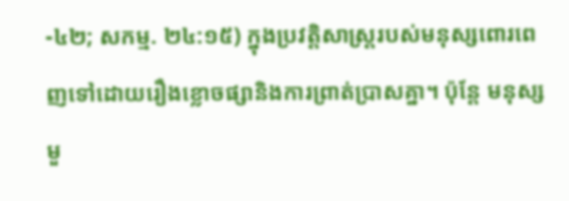-៤២; សកម្ម. ២៤:១៥) ក្នុងប្រវត្តិសាស្ត្ររបស់មនុស្សពោរពេញទៅដោយរឿងខ្លោចផ្សានិងការព្រាត់ប្រាសគ្នា។ ប៉ុន្តែ មនុស្សមួ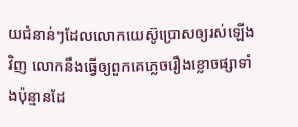យជំនាន់ៗដែលលោកយេស៊ូប្រោសឲ្យរស់ឡើងវិញ លោកនឹងធ្វើឲ្យពួកគេភ្លេចរឿងខ្លោចផ្សាទាំងប៉ុន្មានដែ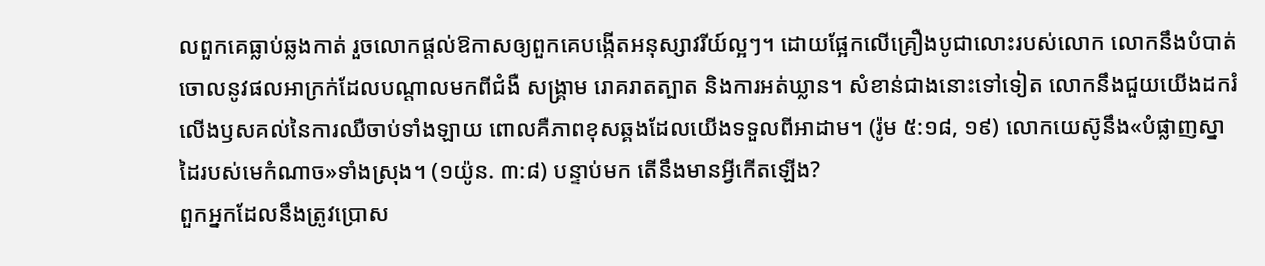លពួកគេធ្លាប់ឆ្លងកាត់ រួចលោកផ្ដល់ឱកាសឲ្យពួកគេបង្កើតអនុស្សាវរីយ៍ល្អៗ។ ដោយផ្អែកលើគ្រឿងបូជាលោះរបស់លោក លោកនឹងបំបាត់ចោលនូវផលអាក្រក់ដែលបណ្ដាលមកពីជំងឺ សង្គ្រាម រោគរាតត្បាត និងការអត់ឃ្លាន។ សំខាន់ជាងនោះទៅទៀត លោកនឹងជួយយើងដករំលើងឫសគល់នៃការឈឺចាប់ទាំងឡាយ ពោលគឺភាពខុសឆ្គងដែលយើងទទួលពីអាដាម។ (រ៉ូម ៥:១៨, ១៩) លោកយេស៊ូនឹង«បំផ្លាញស្នាដៃរបស់មេកំណាច»ទាំងស្រុង។ (១យ៉ូន. ៣:៨) បន្ទាប់មក តើនឹងមានអ្វីកើតឡើង?
ពួកអ្នកដែលនឹងត្រូវប្រោស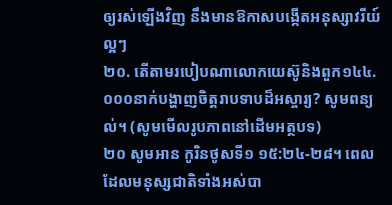ឲ្យរស់ឡើងវិញ នឹងមានឱកាសបង្កើតអនុស្សាវរីយ៍ល្អៗ
២០. តើតាមរបៀបណាលោកយេស៊ូនិងពួក១៤៤.០០០នាក់បង្ហាញចិត្តរាបទាបដ៏អស្ចារ្យ? សូមពន្យល់។ (សូមមើលរូបភាពនៅដើមអត្ថបទ)
២០ សូមអាន កូរិនថូសទី១ ១៥:២៤-២៨។ ពេលដែលមនុស្សជាតិទាំងអស់បា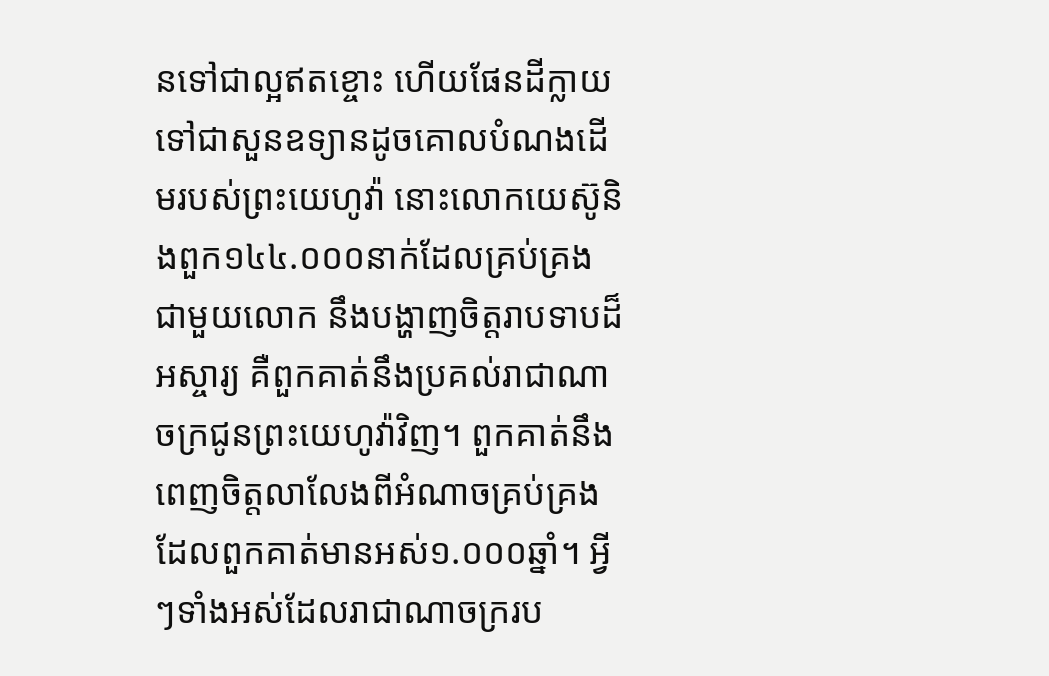នទៅជាល្អឥតខ្ចោះ ហើយផែនដីក្លាយទៅជាសួនឧទ្យានដូចគោលបំណងដើមរបស់ព្រះយេហូវ៉ា នោះលោកយេស៊ូនិងពួក១៤៤.០០០នាក់ដែលគ្រប់គ្រងជាមួយលោក នឹងបង្ហាញចិត្តរាបទាបដ៏អស្ចារ្យ គឺពួកគាត់នឹងប្រគល់រាជាណាចក្រជូនព្រះយេហូវ៉ាវិញ។ ពួកគាត់នឹងពេញចិត្តលាលែងពីអំណាចគ្រប់គ្រងដែលពួកគាត់មានអស់១.០០០ឆ្នាំ។ អ្វីៗទាំងអស់ដែលរាជាណាចក្ររប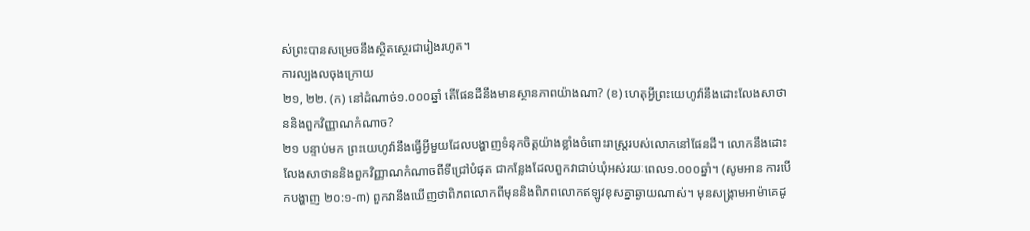ស់ព្រះបានសម្រេចនឹងស្ថិតស្ថេរជារៀងរហូត។
ការល្បងលចុងក្រោយ
២១, ២២. (ក) នៅដំណាច់១.០០០ឆ្នាំ តើផែនដីនឹងមានស្ថានភាពយ៉ាងណា? (ខ) ហេតុអ្វីព្រះយេហូវ៉ានឹងដោះលែងសាថាននិងពួកវិញ្ញាណកំណាច?
២១ បន្ទាប់មក ព្រះយេហូវ៉ានឹងធ្វើអ្វីមួយដែលបង្ហាញទំនុកចិត្តយ៉ាងខ្លាំងចំពោះរាស្ត្ររបស់លោកនៅផែនដី។ លោកនឹងដោះលែងសាថាននិងពួកវិញ្ញាណកំណាចពីទីជ្រៅបំផុត ជាកន្លែងដែលពួកវាជាប់ឃុំអស់រយៈពេល១.០០០ឆ្នាំ។ (សូមអាន ការបើកបង្ហាញ ២០:១-៣) ពួកវានឹងឃើញថាពិភពលោកពីមុននិងពិភពលោកឥឡូវខុសគ្នាឆ្ងាយណាស់។ មុនសង្គ្រាមអាម៉ាគេដូ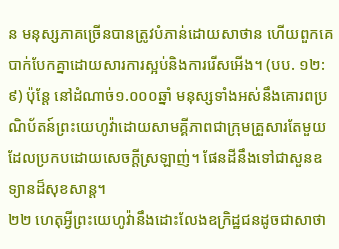ន មនុស្សភាគច្រើនបានត្រូវបំភាន់ដោយសាថាន ហើយពួកគេបាក់បែកគ្នាដោយសារការស្អប់និងការរើសអើង។ (បប. ១២:៩) ប៉ុន្តែ នៅដំណាច់១.០០០ឆ្នាំ មនុស្សទាំងអស់នឹងគោរពប្រណិប័តន៍ព្រះយេហូវ៉ាដោយសាមគ្គីភាពជាក្រុមគ្រួសារតែមួយដែលប្រកបដោយសេចក្ដីស្រឡាញ់។ ផែនដីនឹងទៅជាសួនឧទ្យានដ៏សុខសាន្ត។
២២ ហេតុអ្វីព្រះយេហូវ៉ានឹងដោះលែងឧក្រិដ្ឋជនដូចជាសាថា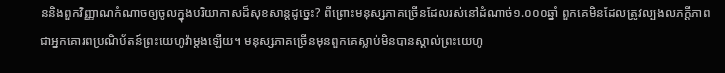ននិងពួកវិញ្ញាណកំណាចឲ្យចូលក្នុងបរិយាកាសដ៏សុខសាន្តដូច្នេះ? ពីព្រោះមនុស្សភាគច្រើនដែលរស់នៅដំណាច់១.០០០ឆ្នាំ ពួកគេមិនដែលត្រូវល្បងលភក្ដីភាពជាអ្នកគោរពប្រណិប័តន៍ព្រះយេហូវ៉ាម្ដងឡើយ។ មនុស្សភាគច្រើនមុនពួកគេស្លាប់មិនបានស្គាល់ព្រះយេហូ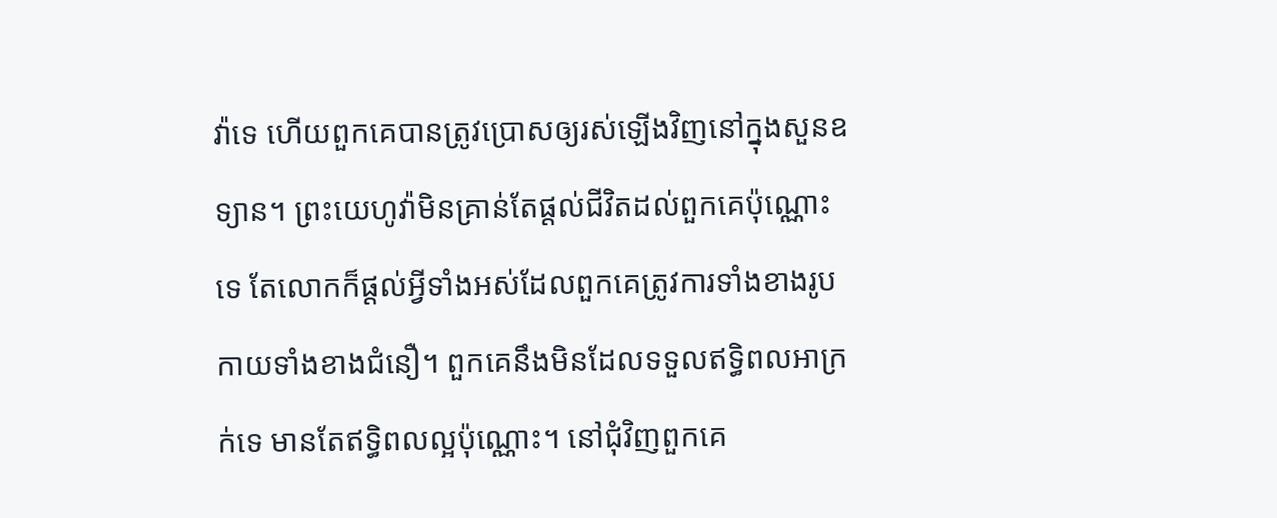វ៉ាទេ ហើយពួកគេបានត្រូវប្រោសឲ្យរស់ឡើងវិញនៅក្នុងសួនឧទ្យាន។ ព្រះយេហូវ៉ាមិនគ្រាន់តែផ្ដល់ជីវិតដល់ពួកគេប៉ុណ្ណោះទេ តែលោកក៏ផ្ដល់អ្វីទាំងអស់ដែលពួកគេត្រូវការទាំងខាងរូបកាយទាំងខាងជំនឿ។ ពួកគេនឹងមិនដែលទទួលឥទ្ធិពលអាក្រក់ទេ មានតែឥទ្ធិពលល្អប៉ុណ្ណោះ។ នៅជុំវិញពួកគេ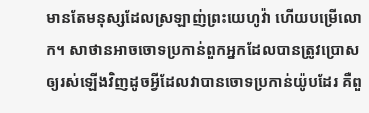មានតែមនុស្សដែលស្រឡាញ់ព្រះយេហូវ៉ា ហើយបម្រើលោក។ សាថានអាចចោទប្រកាន់ពួកអ្នកដែលបានត្រូវប្រោសឲ្យរស់ឡើងវិញដូចអ្វីដែលវាបានចោទប្រកាន់យ៉ូបដែរ គឺពួ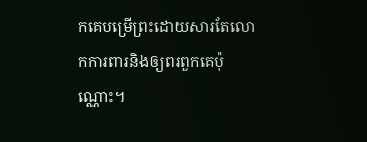កគេបម្រើព្រះដោយសារតែលោកការពារនិងឲ្យពរពួកគេប៉ុណ្ណោះ។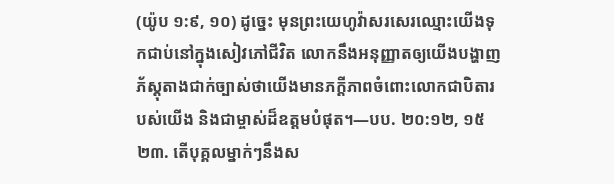(យ៉ូប ១:៩, ១០) ដូច្នេះ មុនព្រះយេហូវ៉ាសរសេរឈ្មោះយើងទុកជាប់នៅក្នុងសៀវភៅជីវិត លោកនឹងអនុញ្ញាតឲ្យយើងបង្ហាញភ័ស្តុតាងជាក់ច្បាស់ថាយើងមានភក្ដីភាពចំពោះលោកជាបិតារបស់យើង និងជាម្ចាស់ដ៏ឧត្តមបំផុត។—បប. ២០:១២, ១៥
២៣. តើបុគ្គលម្នាក់ៗនឹងស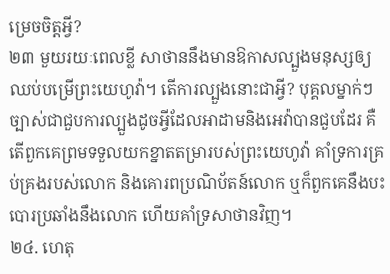ម្រេចចិត្តអ្វី?
២៣ មួយរយៈពេលខ្លី សាថាននឹងមានឱកាសល្បួងមនុស្សឲ្យឈប់បម្រើព្រះយេហូវ៉ា។ តើការល្បួងនោះជាអ្វី? បុគ្គលម្នាក់ៗច្បាស់ជាជួបការល្បួងដូចអ្វីដែលអាដាមនិងអេវ៉ាបានជួបដែរ គឺតើពួកគេព្រមទទួលយកខ្នាតតម្រារបស់ព្រះយេហូវ៉ា គាំទ្រការគ្រប់គ្រងរបស់លោក និងគោរពប្រណិប័តន៍លោក ឬក៏ពួកគេនឹងបះបោរប្រឆាំងនឹងលោក ហើយគាំទ្រសាថានវិញ។
២៤. ហេតុ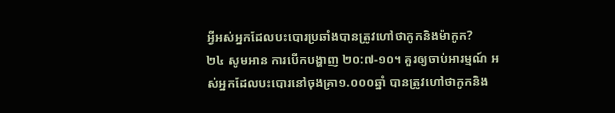អ្វីអស់អ្នកដែលបះបោរប្រឆាំងបានត្រូវហៅថាកូកនិងម៉ាកូក?
២៤ សូមអាន ការបើកបង្ហាញ ២០:៧-១០។ គួរឲ្យចាប់អារម្មណ៍ អស់អ្នកដែលបះបោរនៅចុងគ្រា១.០០០ឆ្នាំ បានត្រូវហៅថាកូកនិង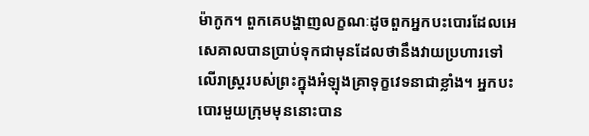ម៉ាកូក។ ពួកគេបង្ហាញលក្ខណៈដូចពួកអ្នកបះបោរដែលអេសេគាលបានប្រាប់ទុកជាមុនដែលថានឹងវាយប្រហារទៅលើរាស្ត្ររបស់ព្រះក្នុងអំឡុងគ្រាទុក្ខវេទនាជាខ្លាំង។ អ្នកបះបោរមួយក្រុមមុននោះបាន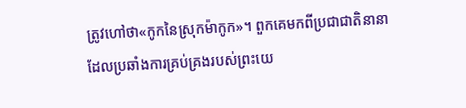ត្រូវហៅថា«កូកនៃស្រុកម៉ាកូក»។ ពួកគេមកពីប្រជាជាតិនានាដែលប្រឆាំងការគ្រប់គ្រងរបស់ព្រះយេ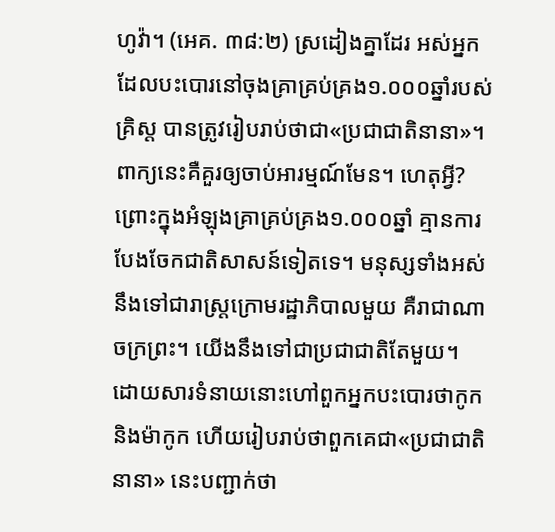ហូវ៉ា។ (អេគ. ៣៨:២) ស្រដៀងគ្នាដែរ អស់អ្នកដែលបះបោរនៅចុងគ្រាគ្រប់គ្រង១.០០០ឆ្នាំរបស់គ្រិស្ត បានត្រូវរៀបរាប់ថាជា«ប្រជាជាតិនានា»។ ពាក្យនេះគឺគួរឲ្យចាប់អារម្មណ៍មែន។ ហេតុអ្វី? ព្រោះក្នុងអំឡុងគ្រាគ្រប់គ្រង១.០០០ឆ្នាំ គ្មានការបែងចែកជាតិសាសន៍ទៀតទេ។ មនុស្សទាំងអស់នឹងទៅជារាស្ត្រក្រោមរដ្ឋាភិបាលមួយ គឺរាជាណាចក្រព្រះ។ យើងនឹងទៅជាប្រជាជាតិតែមួយ។ ដោយសារទំនាយនោះហៅពួកអ្នកបះបោរថាកូកនិងម៉ាកូក ហើយរៀបរាប់ថាពួកគេជា«ប្រជាជាតិនានា» នេះបញ្ជាក់ថា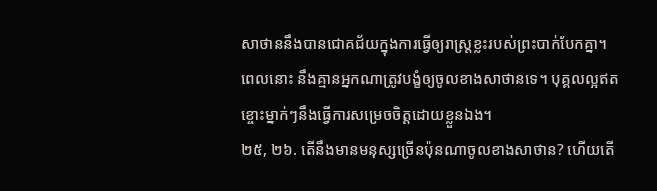សាថាននឹងបានជោគជ័យក្នុងការធ្វើឲ្យរាស្ត្រខ្លះរបស់ព្រះបាក់បែកគ្នា។ ពេលនោះ នឹងគ្មានអ្នកណាត្រូវបង្ខំឲ្យចូលខាងសាថានទេ។ បុគ្គលល្អឥតខ្ចោះម្នាក់ៗនឹងធ្វើការសម្រេចចិត្តដោយខ្លួនឯង។
២៥, ២៦. តើនឹងមានមនុស្សច្រើនប៉ុនណាចូលខាងសាថាន? ហើយតើ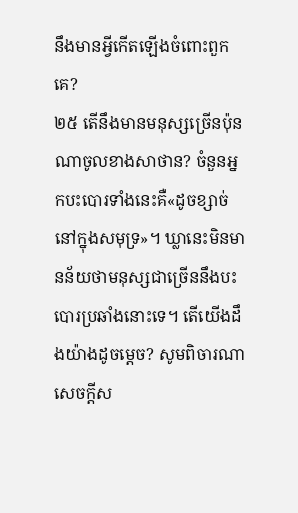នឹងមានអ្វីកើតឡើងចំពោះពួកគេ?
២៥ តើនឹងមានមនុស្សច្រើនប៉ុនណាចូលខាងសាថាន? ចំនួនអ្នកបះបោរទាំងនេះគឺ«ដូចខ្សាច់នៅក្នុងសមុទ្រ»។ ឃ្លានេះមិនមានន័យថាមនុស្សជាច្រើននឹងបះបោរប្រឆាំងនោះទេ។ តើយើងដឹងយ៉ាងដូចម្ដេច? សូមពិចារណាសេចក្ដីស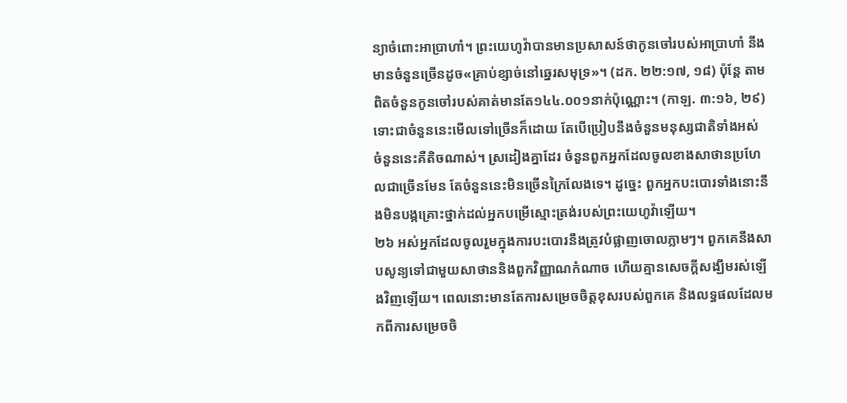ន្យាចំពោះអាប្រាហាំ។ ព្រះយេហូវ៉ាបានមានប្រសាសន៍ថាកូនចៅរបស់អាប្រាហាំ នឹងមានចំនួនច្រើនដូច«គ្រាប់ខ្សាច់នៅឆ្នេរសមុទ្រ»។ (ដក. ២២:១៧, ១៨) ប៉ុន្តែ តាមពិតចំនួនកូនចៅរបស់គាត់មានតែ១៤៤.០០១នាក់ប៉ុណ្ណោះ។ (កាឡ. ៣:១៦, ២៩) ទោះជាចំនួននេះមើលទៅច្រើនក៏ដោយ តែបើប្រៀបនឹងចំនួនមនុស្សជាតិទាំងអស់ ចំនួននេះគឺតិចណាស់។ ស្រដៀងគ្នាដែរ ចំនួនពួកអ្នកដែលចូលខាងសាថានប្រហែលជាច្រើនមែន តែចំនួននេះមិនច្រើនក្រៃលែងទេ។ ដូច្នេះ ពួកអ្នកបះបោរទាំងនោះនឹងមិនបង្កគ្រោះថ្នាក់ដល់អ្នកបម្រើស្មោះត្រង់របស់ព្រះយេហូវ៉ាឡើយ។
២៦ អស់អ្នកដែលចូលរួមក្នុងការបះបោរនឹងត្រូវបំផ្លាញចោលភ្លាមៗ។ ពួកគេនឹងសាបសូន្យទៅជាមួយសាថាននិងពួកវិញ្ញាណកំណាច ហើយគ្មានសេចក្ដីសង្ឃឹមរស់ឡើងវិញឡើយ។ ពេលនោះមានតែការសម្រេចចិត្តខុសរបស់ពួកគេ និងលទ្ធផលដែលមកពីការសម្រេចចិ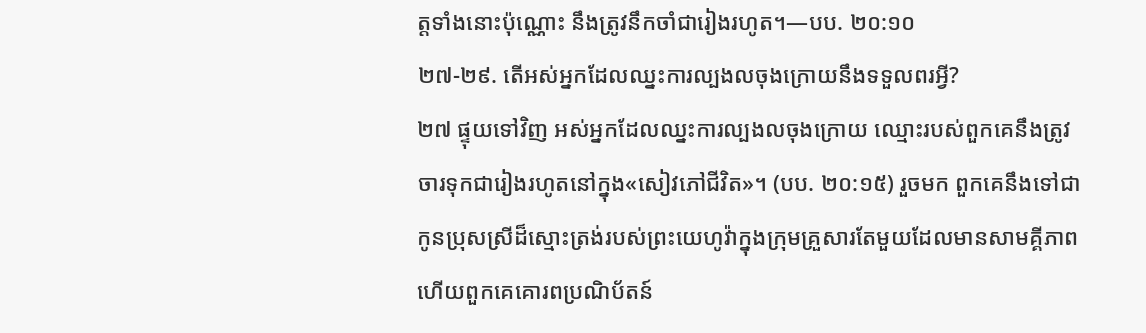ត្តទាំងនោះប៉ុណ្ណោះ នឹងត្រូវនឹកចាំជារៀងរហូត។—បប. ២០:១០
២៧-២៩. តើអស់អ្នកដែលឈ្នះការល្បងលចុងក្រោយនឹងទទួលពរអ្វី?
២៧ ផ្ទុយទៅវិញ អស់អ្នកដែលឈ្នះការល្បងលចុងក្រោយ ឈ្មោះរបស់ពួកគេនឹងត្រូវចារទុកជារៀងរហូតនៅក្នុង«សៀវភៅជីវិត»។ (បប. ២០:១៥) រួចមក ពួកគេនឹងទៅជាកូនប្រុសស្រីដ៏ស្មោះត្រង់របស់ព្រះយេហូវ៉ាក្នុងក្រុមគ្រួសារតែមួយដែលមានសាមគ្គីភាព ហើយពួកគេគោរពប្រណិប័តន៍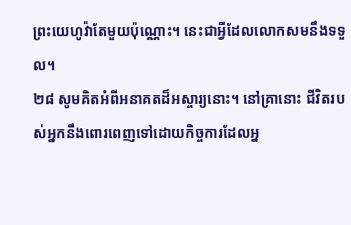ព្រះយេហូវ៉ាតែមួយប៉ុណ្ណោះ។ នេះជាអ្វីដែលលោកសមនឹងទទួល។
២៨ សូមគិតអំពីអនាគតដ៏អស្ចារ្យនោះ។ នៅគ្រានោះ ជីវិតរបស់អ្នកនឹងពោរពេញទៅដោយកិច្ចការដែលអ្ន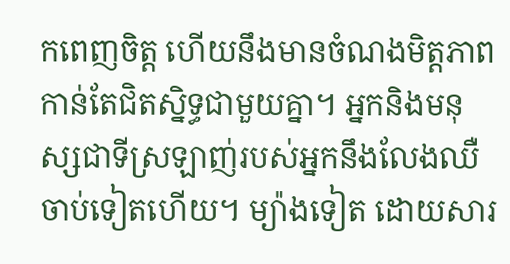កពេញចិត្ត ហើយនឹងមានចំណងមិត្តភាពកាន់តែជិតស្និទ្ធជាមួយគ្នា។ អ្នកនិងមនុស្សជាទីស្រឡាញ់របស់អ្នកនឹងលែងឈឺចាប់ទៀតហើយ។ ម្យ៉ាងទៀត ដោយសារ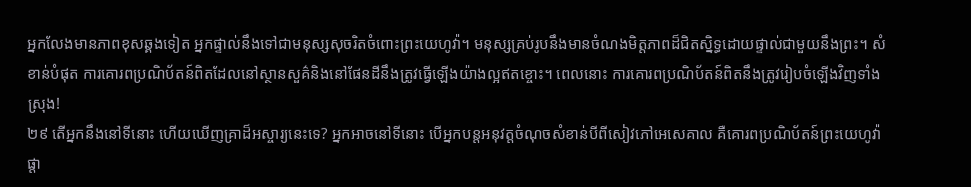អ្នកលែងមានភាពខុសឆ្គងទៀត អ្នកផ្ទាល់នឹងទៅជាមនុស្សសុចរិតចំពោះព្រះយេហូវ៉ា។ មនុស្សគ្រប់រូបនឹងមានចំណងមិត្តភាពដ៏ជិតស្និទ្ធដោយផ្ទាល់ជាមួយនឹងព្រះ។ សំខាន់បំផុត ការគោរពប្រណិប័តន៍ពិតដែលនៅស្ថានសួគ៌និងនៅផែនដីនឹងត្រូវធ្វើឡើងយ៉ាងល្អឥតខ្ចោះ។ ពេលនោះ ការគោរពប្រណិប័តន៍ពិតនឹងត្រូវរៀបចំឡើងវិញទាំងស្រុង!
២៩ តើអ្នកនឹងនៅទីនោះ ហើយឃើញគ្រាដ៏អស្ចារ្យនេះទេ? អ្នកអាចនៅទីនោះ បើអ្នកបន្តអនុវត្តចំណុចសំខាន់បីពីសៀវភៅអេសេគាល គឺគោរពប្រណិប័តន៍ព្រះយេហូវ៉ាផ្ដា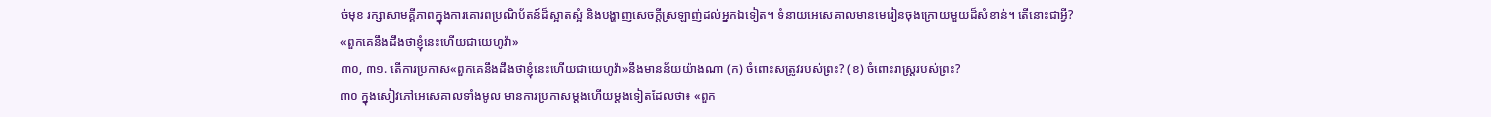ច់មុខ រក្សាសាមគ្គីភាពក្នុងការគោរពប្រណិប័តន៍ដ៏ស្អាតស្អំ និងបង្ហាញសេចក្ដីស្រឡាញ់ដល់អ្នកឯទៀត។ ទំនាយអេសេគាលមានមេរៀនចុងក្រោយមួយដ៏សំខាន់។ តើនោះជាអ្វី?
«ពួកគេនឹងដឹងថាខ្ញុំនេះហើយជាយេហូវ៉ា»
៣០, ៣១. តើការប្រកាស«ពួកគេនឹងដឹងថាខ្ញុំនេះហើយជាយេហូវ៉ា»នឹងមានន័យយ៉ាងណា (ក) ចំពោះសត្រូវរបស់ព្រះ? (ខ) ចំពោះរាស្ត្ររបស់ព្រះ?
៣០ ក្នុងសៀវភៅអេសេគាលទាំងមូល មានការប្រកាសម្ដងហើយម្ដងទៀតដែលថា៖ «ពួក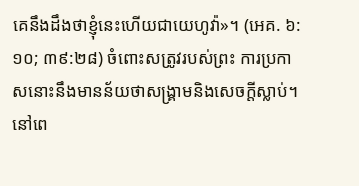គេនឹងដឹងថាខ្ញុំនេះហើយជាយេហូវ៉ា»។ (អេគ. ៦:១០; ៣៩:២៨) ចំពោះសត្រូវរបស់ព្រះ ការប្រកាសនោះនឹងមានន័យថាសង្គ្រាមនិងសេចក្ដីស្លាប់។ នៅពេ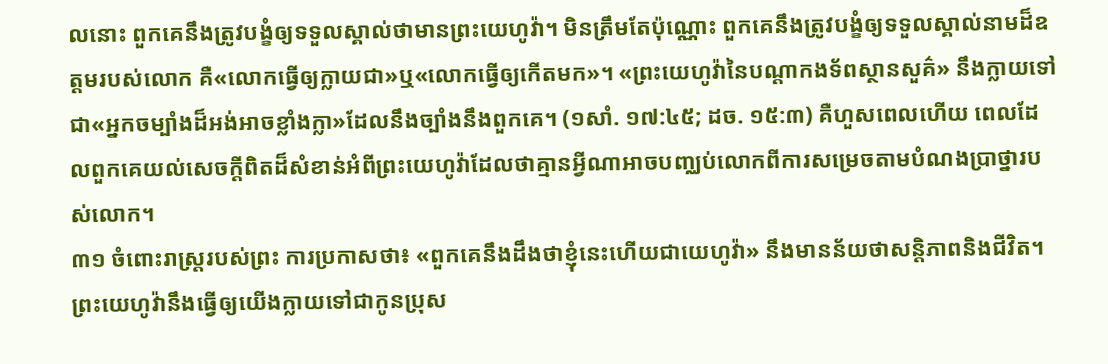លនោះ ពួកគេនឹងត្រូវបង្ខំឲ្យទទួលស្គាល់ថាមានព្រះយេហូវ៉ា។ មិនត្រឹមតែប៉ុណ្ណោះ ពួកគេនឹងត្រូវបង្ខំឲ្យទទួលស្គាល់នាមដ៏ឧត្តមរបស់លោក គឺ«លោកធ្វើឲ្យក្លាយជា»ឬ«លោកធ្វើឲ្យកើតមក»។ «ព្រះយេហូវ៉ានៃបណ្ដាកងទ័ពស្ថានសួគ៌» នឹងក្លាយទៅជា«អ្នកចម្បាំងដ៏អង់អាចខ្លាំងក្លា»ដែលនឹងច្បាំងនឹងពួកគេ។ (១សាំ. ១៧:៤៥; ដច. ១៥:៣) គឺហួសពេលហើយ ពេលដែលពួកគេយល់សេចក្ដីពិតដ៏សំខាន់អំពីព្រះយេហូវ៉ាដែលថាគ្មានអ្វីណាអាចបញ្ឈប់លោកពីការសម្រេចតាមបំណងប្រាថ្នារបស់លោក។
៣១ ចំពោះរាស្ត្ររបស់ព្រះ ការប្រកាសថា៖ «ពួកគេនឹងដឹងថាខ្ញុំនេះហើយជាយេហូវ៉ា» នឹងមានន័យថាសន្តិភាពនិងជីវិត។ ព្រះយេហូវ៉ានឹងធ្វើឲ្យយើងក្លាយទៅជាកូនប្រុស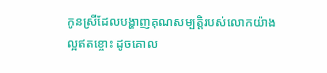កូនស្រីដែលបង្ហាញគុណសម្បត្តិរបស់លោកយ៉ាងល្អឥតខ្ចោះ ដូចគោល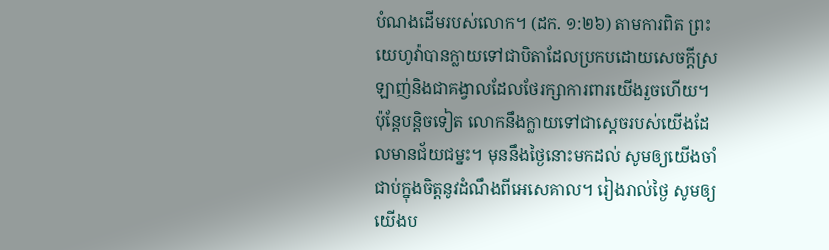បំណងដើមរបស់លោក។ (ដក. ១:២៦) តាមការពិត ព្រះយេហូវ៉ាបានក្លាយទៅជាបិតាដែលប្រកបដោយសេចក្ដីស្រឡាញ់និងជាគង្វាលដែលថែរក្សាការពារយើងរួចហើយ។ ប៉ុន្តែបន្តិចទៀត លោកនឹងក្លាយទៅជាស្ដេចរបស់យើងដែលមានជ័យជម្នះ។ មុននឹងថ្ងៃនោះមកដល់ សូមឲ្យយើងចាំជាប់ក្នុងចិត្តនូវដំណឹងពីអេសេគាល។ រៀងរាល់ថ្ងៃ សូមឲ្យយើងប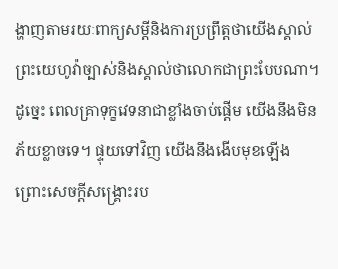ង្ហាញតាមរយៈពាក្យសម្ដីនិងការប្រព្រឹត្តថាយើងស្គាល់ព្រះយេហូវ៉ាច្បាស់និងស្គាល់ថាលោកជាព្រះបែបណា។ ដូច្នេះ ពេលគ្រាទុក្ខវេទនាជាខ្លាំងចាប់ផ្ដើម យើងនឹងមិនភ័យខ្លាចទេ។ ផ្ទុយទៅវិញ យើងនឹងងើបមុខឡើង ព្រោះសេចក្ដីសង្គ្រោះរប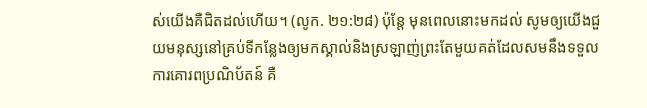ស់យើងគឺជិតដល់ហើយ។ (លូក. ២១:២៨) ប៉ុន្តែ មុនពេលនោះមកដល់ សូមឲ្យយើងជួយមនុស្សនៅគ្រប់ទីកន្លែងឲ្យមកស្គាល់និងស្រឡាញ់ព្រះតែមួយគត់ដែលសមនឹងទទួលការគោរពប្រណិប័តន៍ គឺ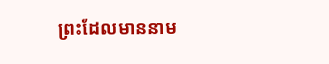ព្រះដែលមាននាម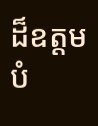ដ៏ឧត្តមបំ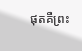ផុតគឺព្រះ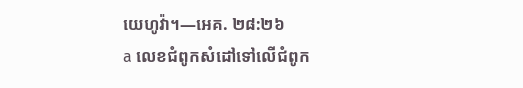យេហូវ៉ា។—អេគ. ២៨:២៦
a លេខជំពូកសំដៅទៅលើជំពូក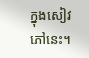ក្នុងសៀវភៅនេះ។